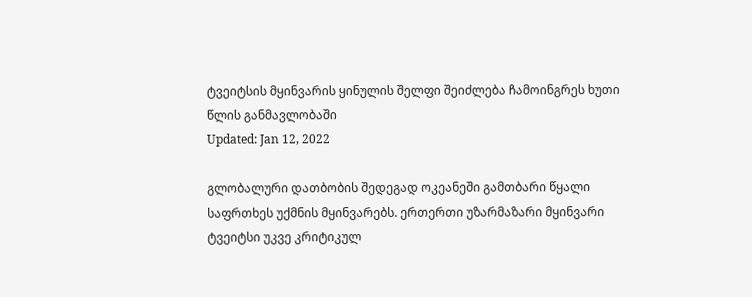ტვეიტსის მყინვარის ყინულის შელფი შეიძლება ჩამოინგრეს ხუთი წლის განმავლობაში
Updated: Jan 12, 2022

გლობალური დათბობის შედეგად ოკეანეში გამთბარი წყალი საფრთხეს უქმნის მყინვარებს. ერთერთი უზარმაზარი მყინვარი ტვეიტსი უკვე კრიტიკულ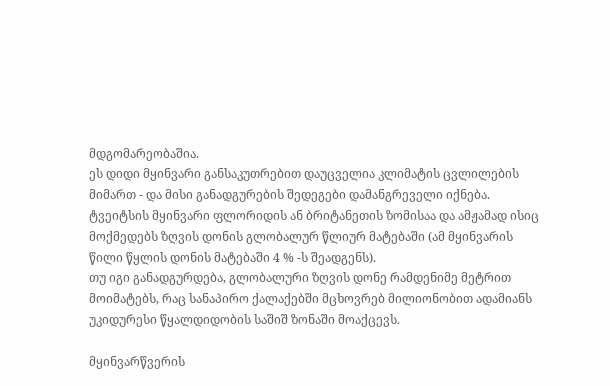მდგომარეობაშია.
ეს დიდი მყინვარი განსაკუთრებით დაუცველია კლიმატის ცვლილების მიმართ - და მისი განადგურების შედეგები დამანგრეველი იქნება.
ტვეიტსის მყინვარი ფლორიდის ან ბრიტანეთის ზომისაა და ამჟამად ისიც მოქმედებს ზღვის დონის გლობალურ წლიურ მატებაში (ამ მყინვარის წილი წყლის დონის მატებაში 4 % -ს შეადგენს).
თუ იგი განადგურდება, გლობალური ზღვის დონე რამდენიმე მეტრით მოიმატებს, რაც სანაპირო ქალაქებში მცხოვრებ მილიონობით ადამიანს უკიდურესი წყალდიდობის საშიშ ზონაში მოაქცევს.

მყინვარწვერის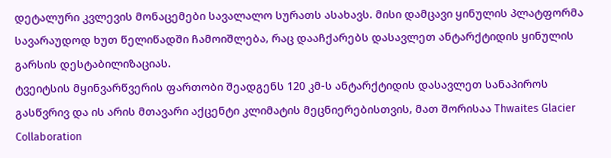დეტალური კვლევის მონაცემები სავალალო სურათს ასახავს. მისი დამცავი ყინულის პლატფორმა სავარაუდოდ ხუთ წელიწადში ჩამოიშლება, რაც დააჩქარებს დასავლეთ ანტარქტიდის ყინულის გარსის დესტაბილიზაციას.
ტვეიტსის მყინვარწვერის ფართობი შეადგენს 120 კმ-ს ანტარქტიდის დასავლეთ სანაპიროს გასწვრივ და ის არის მთავარი აქცენტი კლიმატის მეცნიერებისთვის, მათ შორისაა Thwaites Glacier Collaboration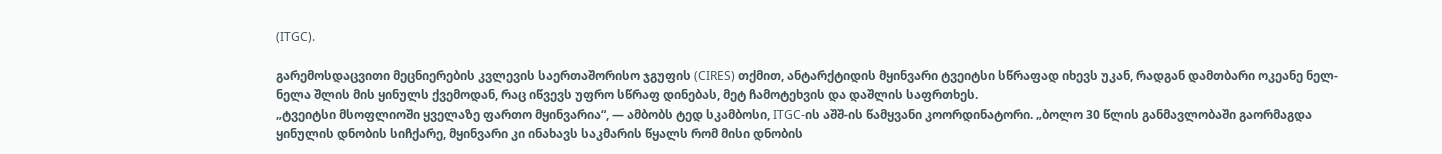(ITGC).

გარემოსდაცვითი მეცნიერების კვლევის საერთაშორისო ჯგუფის (CIRES) თქმით, ანტარქტიდის მყინვარი ტვეიტსი სწრაფად იხევს უკან, რადგან დამთბარი ოკეანე ნელ-ნელა შლის მის ყინულს ქვემოდან, რაც იწვევს უფრო სწრაფ დინებას, მეტ ჩამოტეხვის და დაშლის საფრთხეს.
„ტვეიტსი მსოფლიოში ყველაზე ფართო მყინვარია“, — ამბობს ტედ სკამბოსი, ITGC-ის აშშ-ის წამყვანი კოორდინატორი. „ბოლო 30 წლის განმავლობაში გაორმაგდა ყინულის დნობის სიჩქარე, მყინვარი კი ინახავს საკმარის წყალს რომ მისი დნობის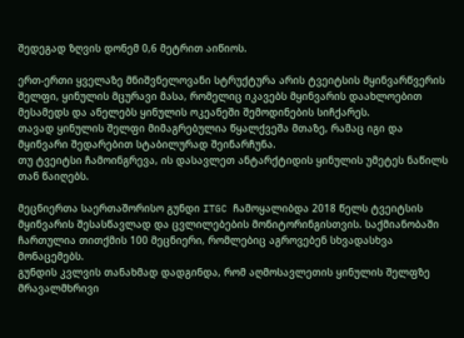შედეგად ზღვის დონემ 0,6 მეტრით აიწიოს.

ერთ-ერთი ყველაზე მნიშვნელოვანი სტრუქტურა არის ტვეიტსის მყინვარწვერის შელფი, ყინულის მცურავი მასა, რომელიც იკავებს მყინვარის დაახლოებით მესამედს და ანელებს ყინულის ოკეანეში შემოდინების სიჩქარეს.
თავად ყინულის შელფი მიმაგრებულია წყალქვეშა მთაზე, რამაც იგი და მყინვარი შედარებით სტაბილურად შეინარჩუნა.
თუ ტვეიტსი ჩამოინგრევა, ის დასავლეთ ანტარქტიდის ყინულის უმეტეს ნაწილს თან წაიღებს.

მეცნიერთა საერთაშორისო გუნდი ITGC ჩამოყალიბდა 2018 წელს ტვეიტსის მყინვარის შესასწავლად და ცვლილებების მონიტორინგისთვის. საქმიანობაში ჩართულია თითქმის 100 მეცნიერი, რომლებიც აგროვებენ სხვადასხვა მონაცემებს.
გუნდის კვლვის თანახმად დადგინდა, რომ აღმოსავლეთის ყინულის შელფზე მრავალმხრივი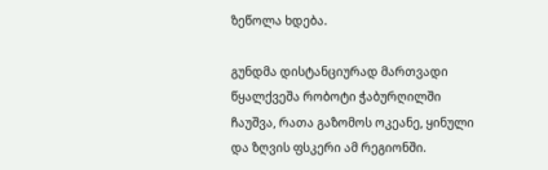ზეწოლა ხდება.

გუნდმა დისტანციურად მართვადი წყალქვეშა რობოტი ჭაბურღილში ჩაუშვა, რათა გაზომოს ოკეანე, ყინული და ზღვის ფსკერი ამ რეგიონში.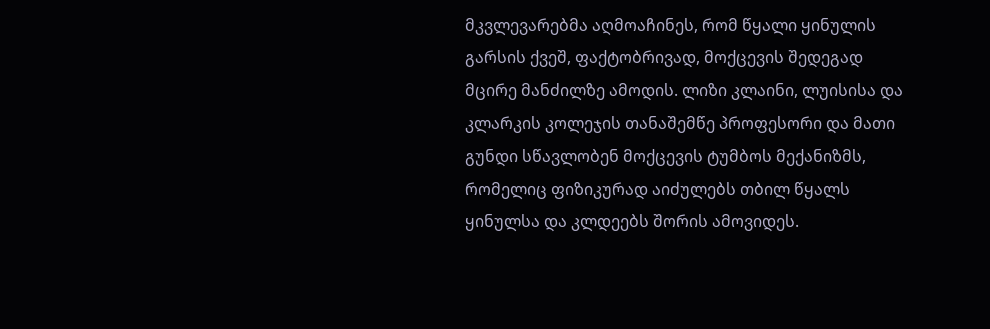მკვლევარებმა აღმოაჩინეს, რომ წყალი ყინულის გარსის ქვეშ, ფაქტობრივად, მოქცევის შედეგად მცირე მანძილზე ამოდის. ლიზი კლაინი, ლუისისა და კლარკის კოლეჯის თანაშემწე პროფესორი და მათი გუნდი სწავლობენ მოქცევის ტუმბოს მექანიზმს, რომელიც ფიზიკურად აიძულებს თბილ წყალს ყინულსა და კლდეებს შორის ამოვიდეს.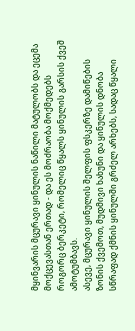მყინვარის მცურავი ყინულის ნაწილი მატულობს და ეცემა მოქცევასთან ერთად - და ეს მოძრაობა მოქმედებს როგორც ბერკეტი, რომელიც წყალს ყინულის გარსის ქვეშ ამოტუმბავს.
ასევე, მცურავი ყინულის შელფის ფსკერზე დამიწების ზონის ქვემოთ, მუდმივი ხახუნი და ყინულის დნობა სწრაფად ქმნის ყინულში გრძელ არხებს, სადაც წყალი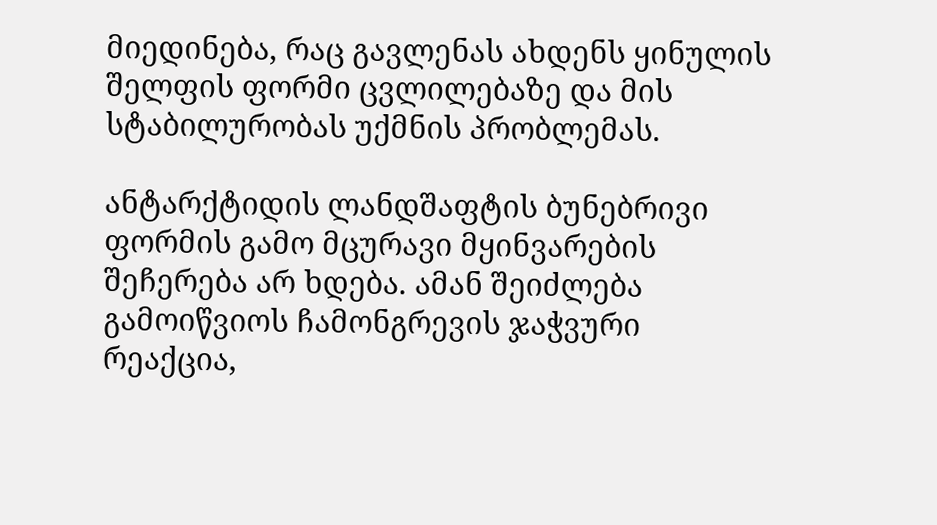მიედინება, რაც გავლენას ახდენს ყინულის შელფის ფორმი ცვლილებაზე და მის სტაბილურობას უქმნის პრობლემას.

ანტარქტიდის ლანდშაფტის ბუნებრივი ფორმის გამო მცურავი მყინვარების შეჩერება არ ხდება. ამან შეიძლება გამოიწვიოს ჩამონგრევის ჯაჭვური რეაქცია,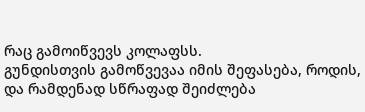რაც გამოიწვევს კოლაფსს.
გუნდისთვის გამოწვევაა იმის შეფასება, როდის, და რამდენად სწრაფად შეიძლება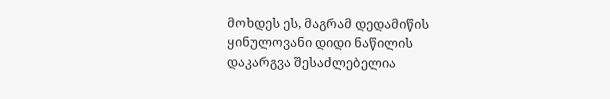მოხდეს ეს, მაგრამ დედამიწის ყინულოვანი დიდი ნაწილის დაკარგვა შესაძლებელია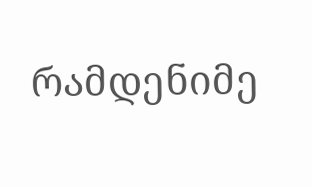რამდენიმე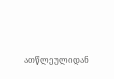ათწლეულიდან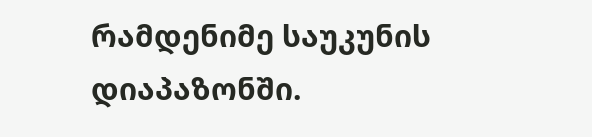რამდენიმე საუკუნის დიაპაზონში.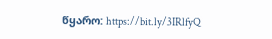წყარო: https://bit.ly/3IRlfyQ